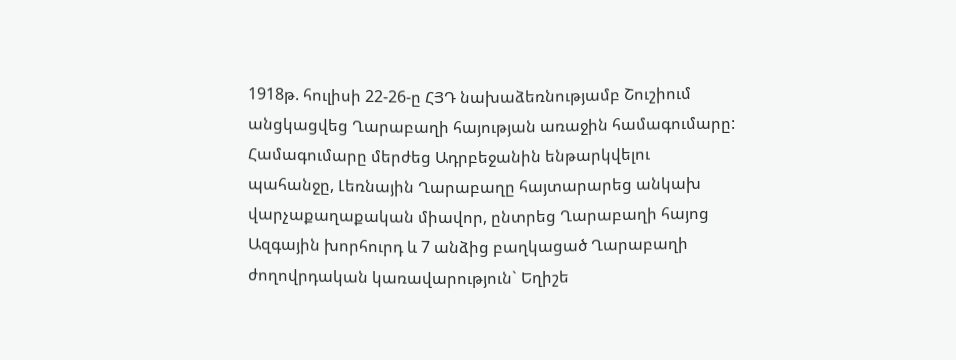1918թ. հուլիսի 22-26-ը ՀՅԴ նախաձեռնությամբ Շուշիում անցկացվեց Ղարաբաղի հայության առաջին համագումարը:
Համագումարը մերժեց Ադրբեջանին ենթարկվելու պահանջը, Լեռնային Ղարաբաղը հայտարարեց անկախ վարչաքաղաքական միավոր, ընտրեց Ղարաբաղի հայոց Ազգային խորհուրդ և 7 անձից բաղկացած Ղարաբաղի ժողովրդական կառավարություն` Եղիշե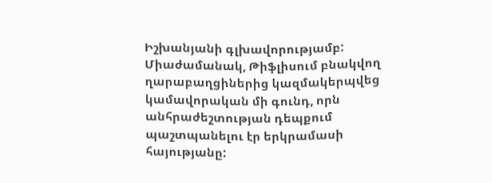Իշխանյանի գլխավորությամբ:
Միաժամանակ, Թիֆլիսում բնակվող ղարաբաղցիներից կազմակերպվեց կամավորական մի գունդ, որն անհրաժեշտության դեպքում պաշտպանելու էր երկրամասի հայությանը: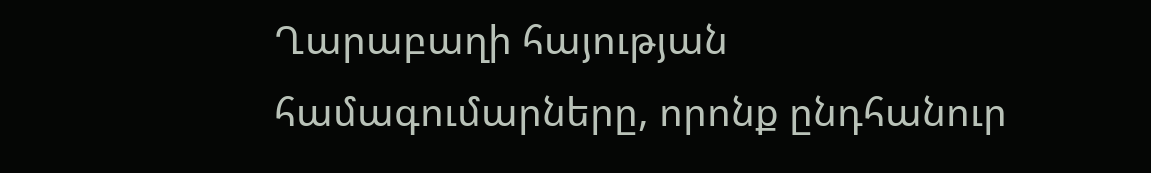Ղարաբաղի հայության համագումարները, որոնք ընդհանուր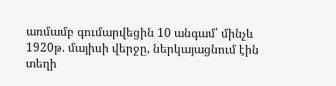առմամբ գումարվեցին 10 անգամ՝ մինչև 1920թ. մայիսի վերջը, ներկայացնում էին տեղի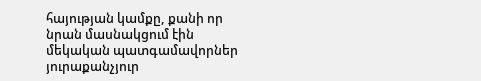հայության կամքը, քանի որ նրան մասնակցում էին մեկական պատգամավորներ յուրաքանչյուր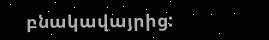բնակավայրից: